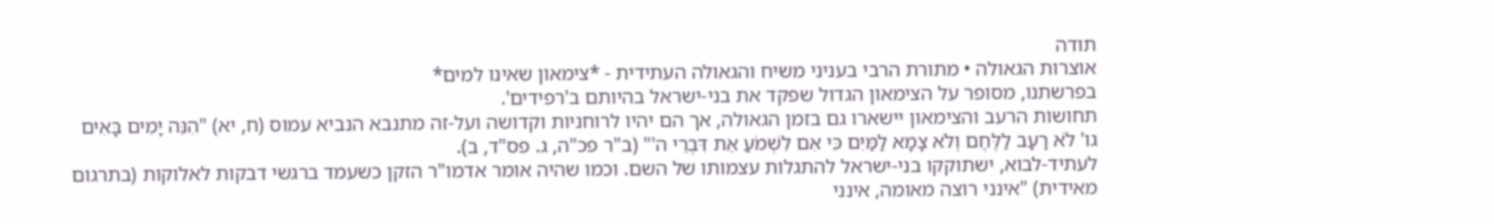תודה
אוצרות הגאולה • מתורת הרבי בעניני משיח והגאולה העתידית - *צימאון שאינו למים*
בפרשתנו, מסופר על הצימאון הגדול שפקד את בני-ישראל בהיותם ב'רפידים'.
תחושות הרעב והצימאון יישארו גם בזמן הגאולה, אך הם יהיו לרוחניות וקדושה ועל-זה מתנבא הנביא עמוס (ח, יא) "הִנֵּה יָמִים בָּאִים גו' לֹא רָעָב לַלֶּחֶם וְלֹא צָמָא לַמַּיִם כִּי אִם לִשְׁמֹעַ אֵת דִּבְרֵי ה'" (ב"ר פכ"ה, ג. פס"ד, ב).
לעתיד-לבוא, ישתוקקו בני-ישראל להתגלות עצמותו של השם. וכמו שהיה אומר אדמו"ר הזקן כשעמד ברגשי דבקות לאלוקות (בתרגום מאידית) "אינני רוצה מאומה, אינני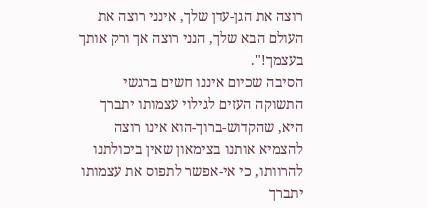רוצה את הגן-עדן שלך, אינני רוצה את העולם הבא שלך, הנני רוצה אך ורק אותך בעצמך!".
הסיבה שכיום איננו חשים ברגשי התשוקה העזים לגילוי עצמותו יתברך היא, שהקדוש-ברוך-הוא אינו רוצה להצמיא אותנו בצימאון שאין ביכולתנו להרוותו, כי אי-אפשר לתפוס את עצמותו יתברך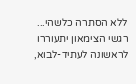ללא הסתרה כלשהי...
רגשי הצימאון יתעוררו לראשונה לעתיד-לבוא,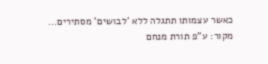כאשר עצמותו תתגלה ללא 'לבושים' מסתירים...
מקור: ע"פ תורת מנחם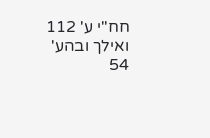חח"י ע' 112 ואילך ובהע' 54